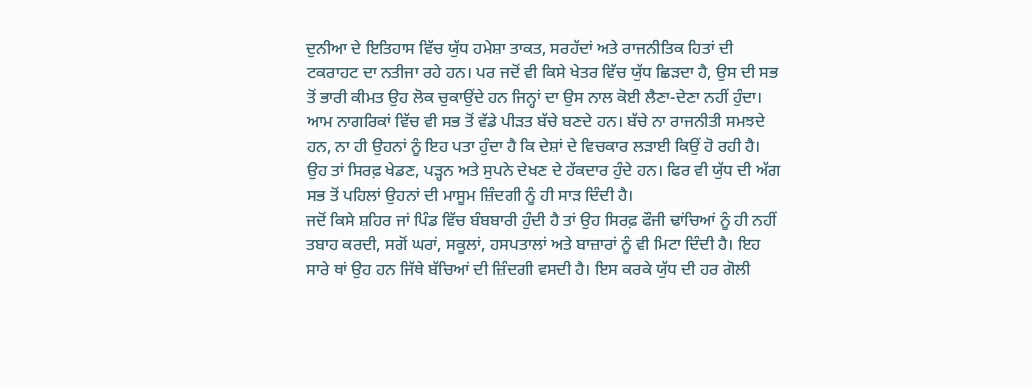ਦੁਨੀਆ ਦੇ ਇਤਿਹਾਸ ਵਿੱਚ ਯੁੱਧ ਹਮੇਸ਼ਾ ਤਾਕਤ, ਸਰਹੱਦਾਂ ਅਤੇ ਰਾਜਨੀਤਿਕ ਹਿਤਾਂ ਦੀ ਟਕਰਾਹਟ ਦਾ ਨਤੀਜਾ ਰਹੇ ਹਨ। ਪਰ ਜਦੋਂ ਵੀ ਕਿਸੇ ਖੇਤਰ ਵਿੱਚ ਯੁੱਧ ਛਿੜਦਾ ਹੈ, ਉਸ ਦੀ ਸਭ ਤੋਂ ਭਾਰੀ ਕੀਮਤ ਉਹ ਲੋਕ ਚੁਕਾਉਂਦੇ ਹਨ ਜਿਨ੍ਹਾਂ ਦਾ ਉਸ ਨਾਲ ਕੋਈ ਲੈਣਾ-ਦੇਣਾ ਨਹੀਂ ਹੁੰਦਾ। ਆਮ ਨਾਗਰਿਕਾਂ ਵਿੱਚ ਵੀ ਸਭ ਤੋਂ ਵੱਡੇ ਪੀੜਤ ਬੱਚੇ ਬਣਦੇ ਹਨ। ਬੱਚੇ ਨਾ ਰਾਜਨੀਤੀ ਸਮਝਦੇ ਹਨ, ਨਾ ਹੀ ਉਹਨਾਂ ਨੂੰ ਇਹ ਪਤਾ ਹੁੰਦਾ ਹੈ ਕਿ ਦੇਸ਼ਾਂ ਦੇ ਵਿਚਕਾਰ ਲੜਾਈ ਕਿਉਂ ਹੋ ਰਹੀ ਹੈ। ਉਹ ਤਾਂ ਸਿਰਫ਼ ਖੇਡਣ, ਪੜ੍ਹਨ ਅਤੇ ਸੁਪਨੇ ਦੇਖਣ ਦੇ ਹੱਕਦਾਰ ਹੁੰਦੇ ਹਨ। ਫਿਰ ਵੀ ਯੁੱਧ ਦੀ ਅੱਗ ਸਭ ਤੋਂ ਪਹਿਲਾਂ ਉਹਨਾਂ ਦੀ ਮਾਸੂਮ ਜ਼ਿੰਦਗੀ ਨੂੰ ਹੀ ਸਾੜ ਦਿੰਦੀ ਹੈ।
ਜਦੋਂ ਕਿਸੇ ਸ਼ਹਿਰ ਜਾਂ ਪਿੰਡ ਵਿੱਚ ਬੰਬਬਾਰੀ ਹੁੰਦੀ ਹੈ ਤਾਂ ਉਹ ਸਿਰਫ਼ ਫੌਜੀ ਢਾਂਚਿਆਂ ਨੂੰ ਹੀ ਨਹੀਂ ਤਬਾਹ ਕਰਦੀ, ਸਗੋਂ ਘਰਾਂ, ਸਕੂਲਾਂ, ਹਸਪਤਾਲਾਂ ਅਤੇ ਬਾਜ਼ਾਰਾਂ ਨੂੰ ਵੀ ਮਿਟਾ ਦਿੰਦੀ ਹੈ। ਇਹ ਸਾਰੇ ਥਾਂ ਉਹ ਹਨ ਜਿੱਥੇ ਬੱਚਿਆਂ ਦੀ ਜ਼ਿੰਦਗੀ ਵਸਦੀ ਹੈ। ਇਸ ਕਰਕੇ ਯੁੱਧ ਦੀ ਹਰ ਗੋਲੀ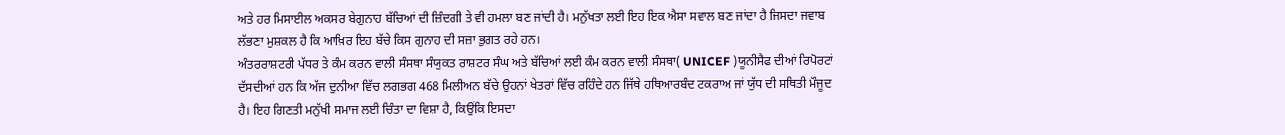ਅਤੇ ਹਰ ਮਿਸਾਈਲ ਅਕਸਰ ਬੇਗੁਨਾਹ ਬੱਚਿਆਂ ਦੀ ਜ਼ਿੰਦਗੀ ਤੇ ਵੀ ਹਮਲਾ ਬਣ ਜਾਂਦੀ ਹੈ। ਮਨੁੱਖਤਾ ਲਈ ਇਹ ਇਕ ਐਸਾ ਸਵਾਲ ਬਣ ਜਾਂਦਾ ਹੈ ਜਿਸਦਾ ਜਵਾਬ ਲੱਭਣਾ ਮੁਸ਼ਕਲ ਹੈ ਕਿ ਆਖ਼ਿਰ ਇਹ ਬੱਚੇ ਕਿਸ ਗੁਨਾਹ ਦੀ ਸਜ਼ਾ ਭੁਗਤ ਰਹੇ ਹਨ।
ਅੰਤਰਰਾਸ਼ਟਰੀ ਪੱਧਰ ਤੇ ਕੰਮ ਕਰਨ ਵਾਲੀ ਸੰਸਥਾ ਸੰਯੁਕਤ ਰਾਸ਼ਟਰ ਸੰਘ ਅਤੇ ਬੱਚਿਆਂ ਲਈ ਕੰਮ ਕਰਨ ਵਾਲੀ ਸੰਸਥਾ( UNICEF )ਯੂਨੀਸੈਫ ਦੀਆਂ ਰਿਪੋਰਟਾਂ ਦੱਸਦੀਆਂ ਹਨ ਕਿ ਅੱਜ ਦੁਨੀਆ ਵਿੱਚ ਲਗਭਗ 468 ਮਿਲੀਅਨ ਬੱਚੇ ਉਹਨਾਂ ਖੇਤਰਾਂ ਵਿੱਚ ਰਹਿੰਦੇ ਹਨ ਜਿੱਥੇ ਹਥਿਆਰਬੰਦ ਟਕਰਾਅ ਜਾਂ ਯੁੱਧ ਦੀ ਸਥਿਤੀ ਮੌਜੂਦ ਹੈ। ਇਹ ਗਿਣਤੀ ਮਨੁੱਖੀ ਸਮਾਜ ਲਈ ਚਿੰਤਾ ਦਾ ਵਿਸ਼ਾ ਹੈ, ਕਿਉਂਕਿ ਇਸਦਾ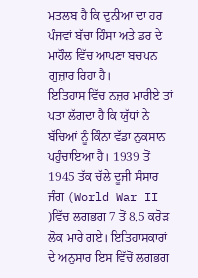ਮਤਲਬ ਹੈ ਕਿ ਦੁਨੀਆ ਦਾ ਹਰ ਪੰਜਵਾਂ ਬੱਚਾ ਹਿੰਸਾ ਅਤੇ ਡਰ ਦੇ ਮਾਹੌਲ ਵਿੱਚ ਆਪਣਾ ਬਚਪਨ ਗੁਜ਼ਾਰ ਰਿਹਾ ਹੈ।
ਇਤਿਹਾਸ ਵਿੱਚ ਨਜ਼ਰ ਮਾਰੀਏ ਤਾਂ ਪਤਾ ਲੱਗਦਾ ਹੈ ਕਿ ਯੁੱਧਾਂ ਨੇ ਬੱਚਿਆਂ ਨੂੰ ਕਿੰਨਾ ਵੱਡਾ ਨੁਕਸਾਨ ਪਹੁੰਚਾਇਆ ਹੈ। 1939 ਤੋਂ 1945 ਤੱਕ ਚੱਲੇ ਦੂਜੀ ਸੰਸਾਰ ਜੰਗ (World War II )ਵਿੱਚ ਲਗਭਗ 7 ਤੋਂ 8.5 ਕਰੋੜ ਲੋਕ ਮਾਰੇ ਗਏ। ਇਤਿਹਾਸਕਾਰਾਂ ਦੇ ਅਨੁਸਾਰ ਇਸ ਵਿੱਚੋਂ ਲਗਭਗ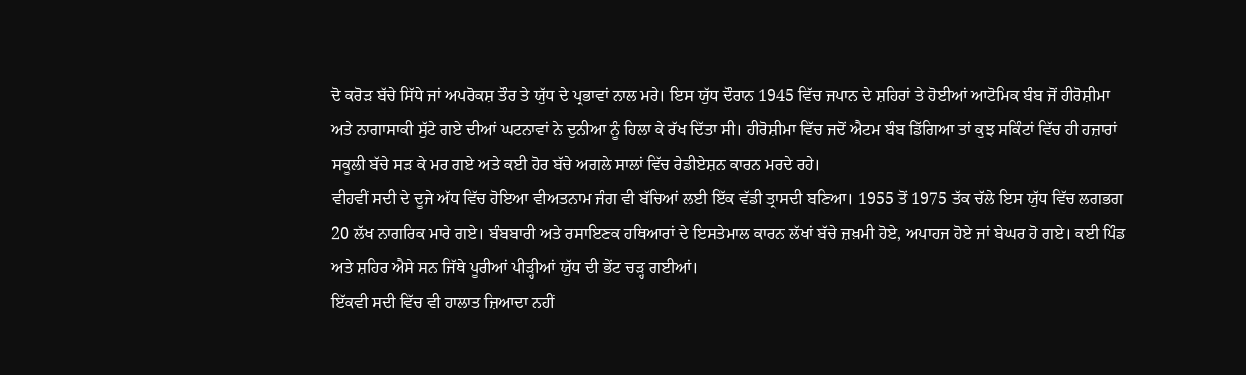ਦੋ ਕਰੋੜ ਬੱਚੇ ਸਿੱਧੇ ਜਾਂ ਅਪਰੋਕਸ਼ ਤੌਰ ਤੇ ਯੁੱਧ ਦੇ ਪ੍ਰਭਾਵਾਂ ਨਾਲ ਮਰੇ। ਇਸ ਯੁੱਧ ਦੌਰਾਨ 1945 ਵਿੱਚ ਜਪਾਨ ਦੇ ਸ਼ਹਿਰਾਂ ਤੇ ਹੋਈਆਂ ਆਟੋਮਿਕ ਬੰਬ ਜੋਂ ਹੀਰੋਸ਼ੀਮਾ ਅਤੇ ਨਾਗਾਸਾਕੀ ਸੁੱਟੇ ਗਏ ਦੀਆਂ ਘਟਨਾਵਾਂ ਨੇ ਦੁਨੀਆ ਨੂੰ ਹਿਲਾ ਕੇ ਰੱਖ ਦਿੱਤਾ ਸੀ। ਹੀਰੋਸ਼ੀਮਾ ਵਿੱਚ ਜਦੋਂ ਐਟਮ ਬੰਬ ਡਿੱਗਿਆ ਤਾਂ ਕੁਝ ਸਕਿੰਟਾਂ ਵਿੱਚ ਹੀ ਹਜ਼ਾਰਾਂ ਸਕੂਲੀ ਬੱਚੇ ਸੜ ਕੇ ਮਰ ਗਏ ਅਤੇ ਕਈ ਹੋਰ ਬੱਚੇ ਅਗਲੇ ਸਾਲਾਂ ਵਿੱਚ ਰੇਡੀਏਸ਼ਨ ਕਾਰਨ ਮਰਦੇ ਰਹੇ।
ਵੀਹਵੀਂ ਸਦੀ ਦੇ ਦੂਜੇ ਅੱਧ ਵਿੱਚ ਹੋਇਆ ਵੀਅਤਨਾਮ ਜੰਗ ਵੀ ਬੱਚਿਆਂ ਲਈ ਇੱਕ ਵੱਡੀ ਤ੍ਰਾਸਦੀ ਬਣਿਆ। 1955 ਤੋਂ 1975 ਤੱਕ ਚੱਲੇ ਇਸ ਯੁੱਧ ਵਿੱਚ ਲਗਭਗ 20 ਲੱਖ ਨਾਗਰਿਕ ਮਾਰੇ ਗਏ। ਬੰਬਬਾਰੀ ਅਤੇ ਰਸਾਇਣਕ ਹਥਿਆਰਾਂ ਦੇ ਇਸਤੇਮਾਲ ਕਾਰਨ ਲੱਖਾਂ ਬੱਚੇ ਜ਼ਖ਼ਮੀ ਹੋਏ, ਅਪਾਹਜ ਹੋਏ ਜਾਂ ਬੇਘਰ ਹੋ ਗਏ। ਕਈ ਪਿੰਡ ਅਤੇ ਸ਼ਹਿਰ ਐਸੇ ਸਨ ਜਿੱਥੇ ਪੂਰੀਆਂ ਪੀੜ੍ਹੀਆਂ ਯੁੱਧ ਦੀ ਭੇਂਟ ਚੜ੍ਹ ਗਈਆਂ।
ਇੱਕਵੀ ਸਦੀ ਵਿੱਚ ਵੀ ਹਾਲਾਤ ਜ਼ਿਆਦਾ ਨਹੀਂ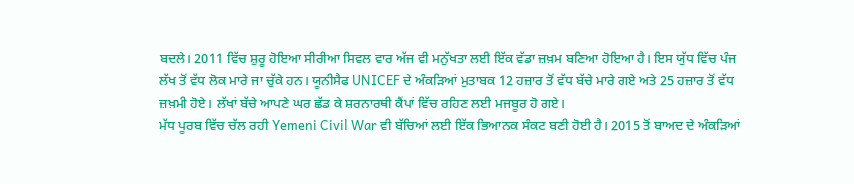ਬਦਲੇ। 2011 ਵਿੱਚ ਸ਼ੁਰੂ ਹੋਇਆ ਸੀਰੀਆ ਸਿਵਲ ਵਾਰ ਅੱਜ ਵੀ ਮਨੁੱਖਤਾ ਲਈ ਇੱਕ ਵੱਡਾ ਜ਼ਖ਼ਮ ਬਣਿਆ ਹੋਇਆ ਹੈ। ਇਸ ਯੁੱਧ ਵਿੱਚ ਪੰਜ ਲੱਖ ਤੋਂ ਵੱਧ ਲੋਕ ਮਾਰੇ ਜਾ ਚੁੱਕੇ ਹਨ। ਯੂਨੀਸੈਫ UNICEF ਦੇ ਅੰਕੜਿਆਂ ਮੁਤਾਬਕ 12 ਹਜ਼ਾਰ ਤੋਂ ਵੱਧ ਬੱਚੇ ਮਾਰੇ ਗਏ ਅਤੇ 25 ਹਜ਼ਾਰ ਤੋਂ ਵੱਧ ਜ਼ਖ਼ਮੀ ਹੋਏ। ਲੱਖਾਂ ਬੱਚੇ ਆਪਣੇ ਘਰ ਛੱਡ ਕੇ ਸ਼ਰਨਾਰਥੀ ਕੈਂਪਾਂ ਵਿੱਚ ਰਹਿਣ ਲਈ ਮਜਬੂਰ ਹੋ ਗਏ।
ਮੱਧ ਪੂਰਬ ਵਿੱਚ ਚੱਲ ਰਹੀ Yemeni Civil War ਵੀ ਬੱਚਿਆਂ ਲਈ ਇੱਕ ਭਿਆਨਕ ਸੰਕਟ ਬਣੀ ਹੋਈ ਹੈ। 2015 ਤੋਂ ਬਾਅਦ ਦੇ ਅੰਕੜਿਆਂ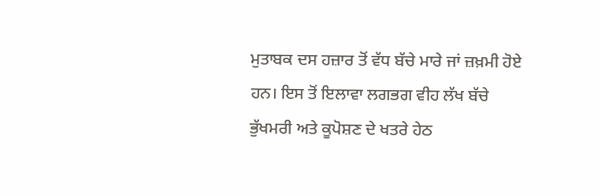ਮੁਤਾਬਕ ਦਸ ਹਜ਼ਾਰ ਤੋਂ ਵੱਧ ਬੱਚੇ ਮਾਰੇ ਜਾਂ ਜ਼ਖ਼ਮੀ ਹੋਏ ਹਨ। ਇਸ ਤੋਂ ਇਲਾਵਾ ਲਗਭਗ ਵੀਹ ਲੱਖ ਬੱਚੇ ਭੁੱਖਮਰੀ ਅਤੇ ਕੂਪੋਸ਼ਣ ਦੇ ਖਤਰੇ ਹੇਠ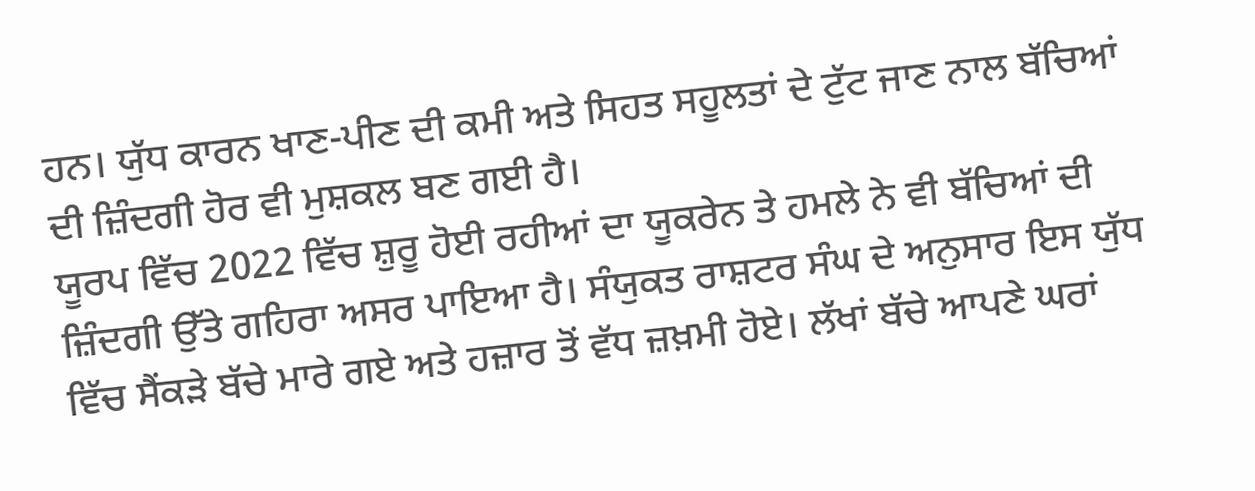ਹਨ। ਯੁੱਧ ਕਾਰਨ ਖਾਣ-ਪੀਣ ਦੀ ਕਮੀ ਅਤੇ ਸਿਹਤ ਸਹੂਲਤਾਂ ਦੇ ਟੁੱਟ ਜਾਣ ਨਾਲ ਬੱਚਿਆਂ ਦੀ ਜ਼ਿੰਦਗੀ ਹੋਰ ਵੀ ਮੁਸ਼ਕਲ ਬਣ ਗਈ ਹੈ।
ਯੂਰਪ ਵਿੱਚ 2022 ਵਿੱਚ ਸ਼ੁਰੂ ਹੋਈ ਰਹੀਆਂ ਦਾ ਯੂਕਰੇਨ ਤੇ ਹਮਲੇ ਨੇ ਵੀ ਬੱਚਿਆਂ ਦੀ ਜ਼ਿੰਦਗੀ ਉੱਤੇ ਗਹਿਰਾ ਅਸਰ ਪਾਇਆ ਹੈ। ਸੰਯੁਕਤ ਰਾਸ਼ਟਰ ਸੰਘ ਦੇ ਅਨੁਸਾਰ ਇਸ ਯੁੱਧ ਵਿੱਚ ਸੈਂਕੜੇ ਬੱਚੇ ਮਾਰੇ ਗਏ ਅਤੇ ਹਜ਼ਾਰ ਤੋਂ ਵੱਧ ਜ਼ਖ਼ਮੀ ਹੋਏ। ਲੱਖਾਂ ਬੱਚੇ ਆਪਣੇ ਘਰਾਂ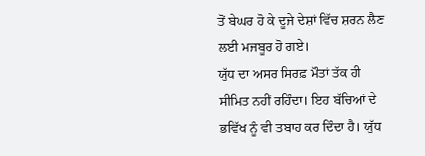ਤੋਂ ਬੇਘਰ ਹੋ ਕੇ ਦੂਜੇ ਦੇਸ਼ਾਂ ਵਿੱਚ ਸ਼ਰਨ ਲੈਣ ਲਈ ਮਜਬੂਰ ਹੋ ਗਏ।
ਯੁੱਧ ਦਾ ਅਸਰ ਸਿਰਫ਼ ਮੌਤਾਂ ਤੱਕ ਹੀ ਸੀਮਿਤ ਨਹੀਂ ਰਹਿੰਦਾ। ਇਹ ਬੱਚਿਆਂ ਦੇ ਭਵਿੱਖ ਨੂੰ ਵੀ ਤਬਾਹ ਕਰ ਦਿੰਦਾ ਹੈ। ਯੁੱਧ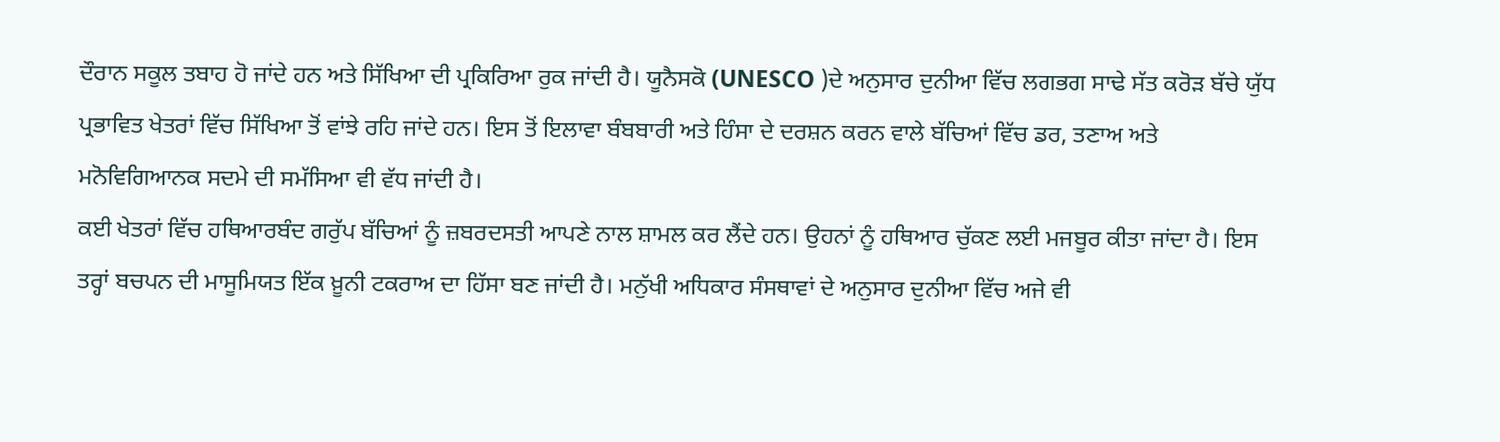ਦੌਰਾਨ ਸਕੂਲ ਤਬਾਹ ਹੋ ਜਾਂਦੇ ਹਨ ਅਤੇ ਸਿੱਖਿਆ ਦੀ ਪ੍ਰਕਿਰਿਆ ਰੁਕ ਜਾਂਦੀ ਹੈ। ਯੂਨੈਸਕੋ (UNESCO )ਦੇ ਅਨੁਸਾਰ ਦੁਨੀਆ ਵਿੱਚ ਲਗਭਗ ਸਾਢੇ ਸੱਤ ਕਰੋੜ ਬੱਚੇ ਯੁੱਧ ਪ੍ਰਭਾਵਿਤ ਖੇਤਰਾਂ ਵਿੱਚ ਸਿੱਖਿਆ ਤੋਂ ਵਾਂਝੇ ਰਹਿ ਜਾਂਦੇ ਹਨ। ਇਸ ਤੋਂ ਇਲਾਵਾ ਬੰਬਬਾਰੀ ਅਤੇ ਹਿੰਸਾ ਦੇ ਦਰਸ਼ਨ ਕਰਨ ਵਾਲੇ ਬੱਚਿਆਂ ਵਿੱਚ ਡਰ, ਤਣਾਅ ਅਤੇ ਮਨੋਵਿਗਿਆਨਕ ਸਦਮੇ ਦੀ ਸਮੱਸਿਆ ਵੀ ਵੱਧ ਜਾਂਦੀ ਹੈ।
ਕਈ ਖੇਤਰਾਂ ਵਿੱਚ ਹਥਿਆਰਬੰਦ ਗਰੁੱਪ ਬੱਚਿਆਂ ਨੂੰ ਜ਼ਬਰਦਸਤੀ ਆਪਣੇ ਨਾਲ ਸ਼ਾਮਲ ਕਰ ਲੈਂਦੇ ਹਨ। ਉਹਨਾਂ ਨੂੰ ਹਥਿਆਰ ਚੁੱਕਣ ਲਈ ਮਜਬੂਰ ਕੀਤਾ ਜਾਂਦਾ ਹੈ। ਇਸ ਤਰ੍ਹਾਂ ਬਚਪਨ ਦੀ ਮਾਸੂਮਿਯਤ ਇੱਕ ਖ਼ੂਨੀ ਟਕਰਾਅ ਦਾ ਹਿੱਸਾ ਬਣ ਜਾਂਦੀ ਹੈ। ਮਨੁੱਖੀ ਅਧਿਕਾਰ ਸੰਸਥਾਵਾਂ ਦੇ ਅਨੁਸਾਰ ਦੁਨੀਆ ਵਿੱਚ ਅਜੇ ਵੀ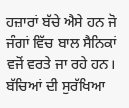ਹਜ਼ਾਰਾਂ ਬੱਚੇ ਐਸੇ ਹਨ ਜੋ ਜੰਗਾਂ ਵਿੱਚ ਬਾਲ ਸੈਨਿਕਾਂ ਵਜੋਂ ਵਰਤੇ ਜਾ ਰਹੇ ਹਨ।
ਬੱਚਿਆਂ ਦੀ ਸੁਰੱਖਿਆ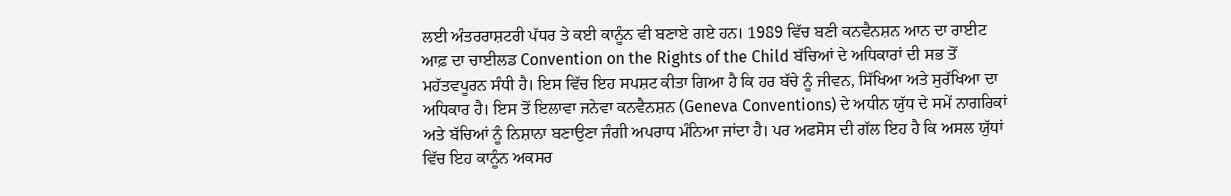ਲਈ ਅੰਤਰਰਾਸ਼ਟਰੀ ਪੱਧਰ ਤੇ ਕਈ ਕਾਨੂੰਨ ਵੀ ਬਣਾਏ ਗਏ ਹਨ। 1989 ਵਿੱਚ ਬਣੀ ਕਨਵੈਨਸ਼ਨ ਆਨ ਦਾ ਰਾਈਟ ਆਫ਼ ਦਾ ਚਾਈਲਡ Convention on the Rights of the Child ਬੱਚਿਆਂ ਦੇ ਅਧਿਕਾਰਾਂ ਦੀ ਸਭ ਤੋਂ ਮਹੱਤਵਪੂਰਨ ਸੰਧੀ ਹੈ। ਇਸ ਵਿੱਚ ਇਹ ਸਪਸ਼ਟ ਕੀਤਾ ਗਿਆ ਹੈ ਕਿ ਹਰ ਬੱਚੇ ਨੂੰ ਜੀਵਨ, ਸਿੱਖਿਆ ਅਤੇ ਸੁਰੱਖਿਆ ਦਾ ਅਧਿਕਾਰ ਹੈ। ਇਸ ਤੋਂ ਇਲਾਵਾ ਜਨੇਵਾ ਕਨਵੈਨਸ਼ਨ (Geneva Conventions) ਦੇ ਅਧੀਨ ਯੁੱਧ ਦੇ ਸਮੇਂ ਨਾਗਰਿਕਾਂ ਅਤੇ ਬੱਚਿਆਂ ਨੂੰ ਨਿਸ਼ਾਨਾ ਬਣਾਉਣਾ ਜੰਗੀ ਅਪਰਾਧ ਮੰਨਿਆ ਜਾਂਦਾ ਹੈ। ਪਰ ਅਫਸੋਸ ਦੀ ਗੱਲ ਇਹ ਹੈ ਕਿ ਅਸਲ ਯੁੱਧਾਂ ਵਿੱਚ ਇਹ ਕਾਨੂੰਨ ਅਕਸਰ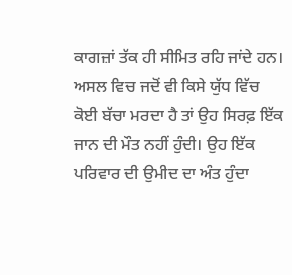ਕਾਗਜ਼ਾਂ ਤੱਕ ਹੀ ਸੀਮਿਤ ਰਹਿ ਜਾਂਦੇ ਹਨ।
ਅਸਲ ਵਿਚ ਜਦੋਂ ਵੀ ਕਿਸੇ ਯੁੱਧ ਵਿੱਚ ਕੋਈ ਬੱਚਾ ਮਰਦਾ ਹੈ ਤਾਂ ਉਹ ਸਿਰਫ਼ ਇੱਕ ਜਾਨ ਦੀ ਮੌਤ ਨਹੀਂ ਹੁੰਦੀ। ਉਹ ਇੱਕ ਪਰਿਵਾਰ ਦੀ ਉਮੀਦ ਦਾ ਅੰਤ ਹੁੰਦਾ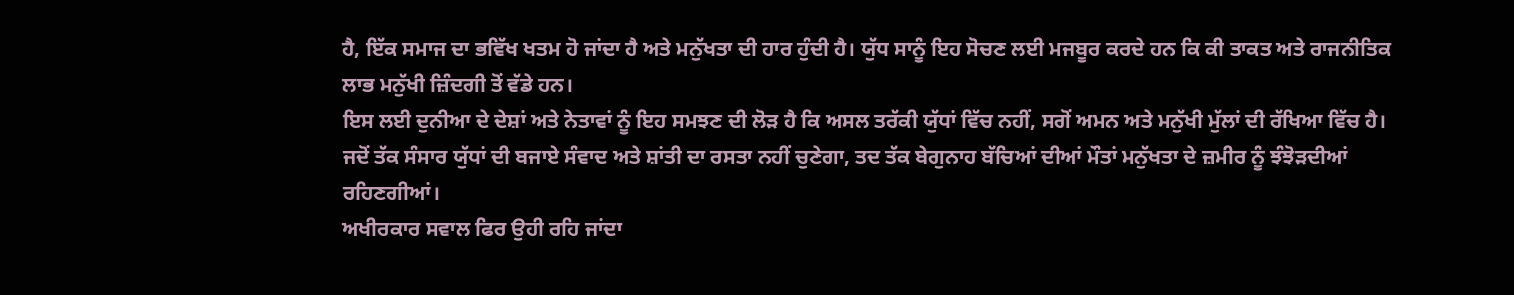ਹੈ, ਇੱਕ ਸਮਾਜ ਦਾ ਭਵਿੱਖ ਖਤਮ ਹੋ ਜਾਂਦਾ ਹੈ ਅਤੇ ਮਨੁੱਖਤਾ ਦੀ ਹਾਰ ਹੁੰਦੀ ਹੈ। ਯੁੱਧ ਸਾਨੂੰ ਇਹ ਸੋਚਣ ਲਈ ਮਜਬੂਰ ਕਰਦੇ ਹਨ ਕਿ ਕੀ ਤਾਕਤ ਅਤੇ ਰਾਜਨੀਤਿਕ ਲਾਭ ਮਨੁੱਖੀ ਜ਼ਿੰਦਗੀ ਤੋਂ ਵੱਡੇ ਹਨ।
ਇਸ ਲਈ ਦੁਨੀਆ ਦੇ ਦੇਸ਼ਾਂ ਅਤੇ ਨੇਤਾਵਾਂ ਨੂੰ ਇਹ ਸਮਝਣ ਦੀ ਲੋੜ ਹੈ ਕਿ ਅਸਲ ਤਰੱਕੀ ਯੁੱਧਾਂ ਵਿੱਚ ਨਹੀਂ, ਸਗੋਂ ਅਮਨ ਅਤੇ ਮਨੁੱਖੀ ਮੁੱਲਾਂ ਦੀ ਰੱਖਿਆ ਵਿੱਚ ਹੈ। ਜਦੋਂ ਤੱਕ ਸੰਸਾਰ ਯੁੱਧਾਂ ਦੀ ਬਜਾਏ ਸੰਵਾਦ ਅਤੇ ਸ਼ਾਂਤੀ ਦਾ ਰਸਤਾ ਨਹੀਂ ਚੁਣੇਗਾ, ਤਦ ਤੱਕ ਬੇਗੁਨਾਹ ਬੱਚਿਆਂ ਦੀਆਂ ਮੌਤਾਂ ਮਨੁੱਖਤਾ ਦੇ ਜ਼ਮੀਰ ਨੂੰ ਝੰਝੋੜਦੀਆਂ ਰਹਿਣਗੀਆਂ।
ਅਖੀਰਕਾਰ ਸਵਾਲ ਫਿਰ ਉਹੀ ਰਹਿ ਜਾਂਦਾ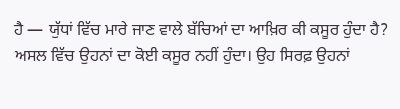ਹੈ — ਯੁੱਧਾਂ ਵਿੱਚ ਮਾਰੇ ਜਾਣ ਵਾਲੇ ਬੱਚਿਆਂ ਦਾ ਆਖ਼ਿਰ ਕੀ ਕਸੂਰ ਹੁੰਦਾ ਹੈ? ਅਸਲ ਵਿੱਚ ਉਹਨਾਂ ਦਾ ਕੋਈ ਕਸੂਰ ਨਹੀਂ ਹੁੰਦਾ। ਉਹ ਸਿਰਫ਼ ਉਹਨਾਂ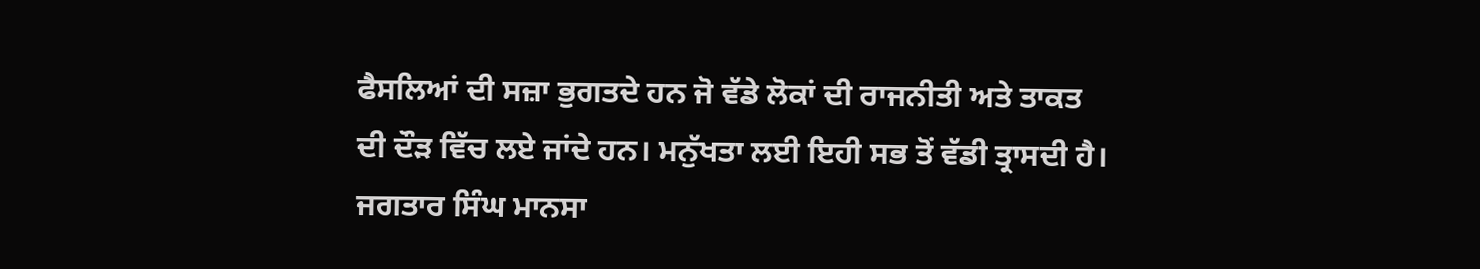ਫੈਸਲਿਆਂ ਦੀ ਸਜ਼ਾ ਭੁਗਤਦੇ ਹਨ ਜੋ ਵੱਡੇ ਲੋਕਾਂ ਦੀ ਰਾਜਨੀਤੀ ਅਤੇ ਤਾਕਤ ਦੀ ਦੌੜ ਵਿੱਚ ਲਏ ਜਾਂਦੇ ਹਨ। ਮਨੁੱਖਤਾ ਲਈ ਇਹੀ ਸਭ ਤੋਂ ਵੱਡੀ ਤ੍ਰਾਸਦੀ ਹੈ।
ਜਗਤਾਰ ਸਿੰਘ ਮਾਨਸਾ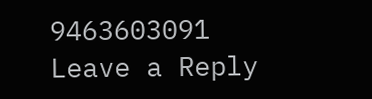9463603091
Leave a Reply